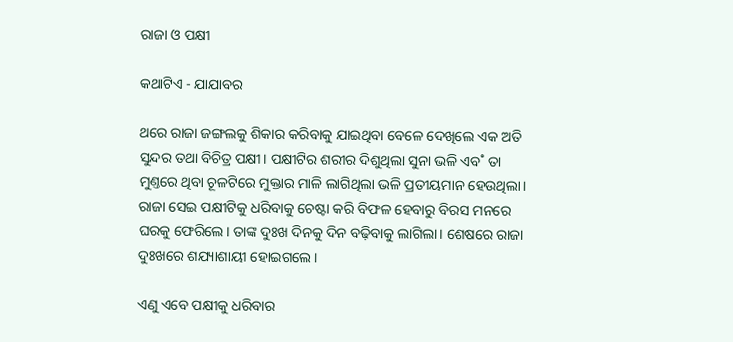ରାଜା ଓ ପକ୍ଷୀ

କଥାଟିଏ - ଯାଯାବର

ଥରେ ରାଜା ଜଙ୍ଗଲକୁ ଶିକାର କରିବାକୁ ଯାଇଥିବା ବେଳେ ଦେଖିଲେ ଏକ ଅତି ସୁନ୍ଦର ତଥା ବିଚିତ୍ର ପକ୍ଷୀ। ପକ୍ଷୀଟିର ଶରୀର ଦିଶୁଥିଲା ସୁନା ଭଳି ଏବ˚ ତା ମୁଣ୍ତରେ ଥିବା ଚୂଳଟିରେ ମୁକ୍ତାର ମାଳି ଲାଗିଥିଲା ଭଳି ପ୍ରତୀୟମାନ ହେଉଥିଲା। ରାଜା ସେଇ ପକ୍ଷୀଟିକୁ ଧରିବାକୁ ଚେଷ୍ଟା କରି ବିଫଳ ହେବାରୁ ବିରସ ମନରେ ଘରକୁ ଫେରିଲେ। ତାଙ୍କ ଦୁଃଖ ଦିନକୁ ଦିନ ବଢ଼ିବାକୁ ଲାଗିଲା। ଶେଷରେ ରାଜା ଦୁଃଖରେ ଶଯ୍ୟାଶାୟୀ ହୋଇଗଲେ।

ଏଣୁ ଏବେ ପକ୍ଷୀକୁ ଧରିବାର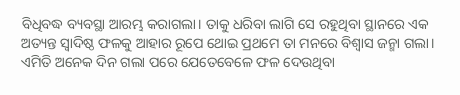ବିଧିବଦ୍ଧ ବ୍ୟବସ୍ଥା ଆରମ୍ଭ କରାଗଲା। ତାକୁ ଧରିବା ଲାଗି ସେ ରହୁଥିବା ସ୍ଥାନରେ ଏକ ଅତ୍ୟନ୍ତ ସ୍ବାଦିଷ୍ଠ ଫଳକୁ ଆହାର ରୂପେ ଥୋଇ ପ୍ରଥମେ ତା ମନରେ ବିଶ୍ବାସ ଜନ୍ମା ଗଲା। ଏମିତି ଅନେକ ଦିନ ଗଲା ପରେ ଯେତେବେଳେ ଫଳ ଦେଉଥିବା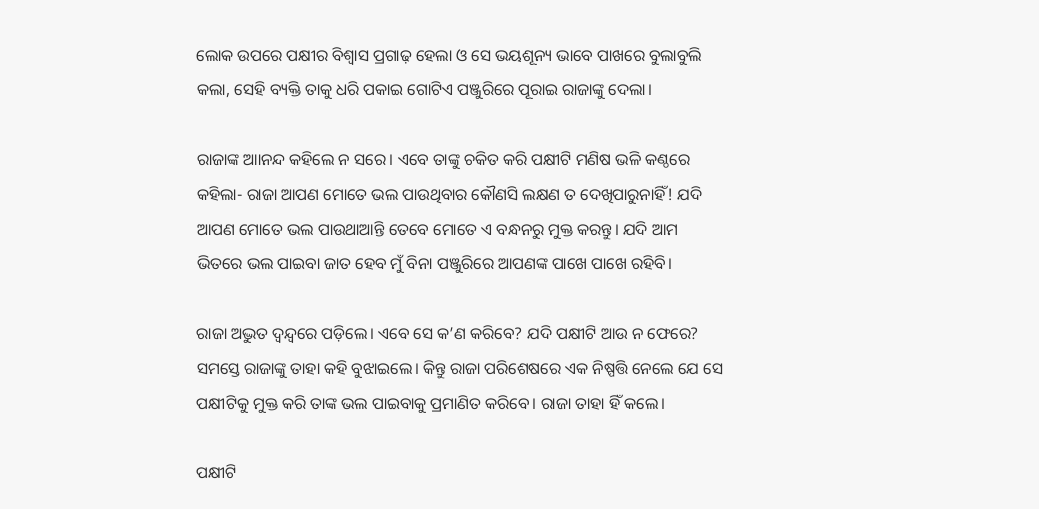ଲୋକ ଉପରେ ପକ୍ଷୀର ବିଶ୍ବାସ ପ୍ରଗାଢ଼ ହେଲା ଓ ସେ ଭୟଶୂନ୍ୟ ଭାବେ ପାଖରେ ବୁଲାବୁଲି କଲା, ସେହି ବ୍ୟକ୍ତି ତାକୁ ଧରି ପକାଇ ଗୋଟିଏ ପଞ୍ଜୁରିରେ ପୂରାଇ ରାଜାଙ୍କୁ ଦେଲା।

ରାଜାଙ୍କ ଆାନନ୍ଦ କହିଲେ ନ ସରେ। ଏବେ ତାଙ୍କୁ ଚକିତ କରି ପକ୍ଷୀଟି ମଣିଷ ଭଳି କଣ୍ଠରେ କହିଲା- ରାଜା ଆପଣ ମୋତେ ଭଲ ପାଉଥିବାର କୌଣସି ଲକ୍ଷଣ ତ ଦେଖିପାରୁନାହିଁ! ଯଦି ଆପଣ ମୋତେ ଭଲ ପାଉଥାଆନ୍ତି ତେବେ ମୋତେ ଏ ବନ୍ଧନରୁ ମୁକ୍ତ କରନ୍ତୁ। ଯଦି ଆମ ଭିତରେ ଭଲ ପାଇବା ଜାତ ହେବ ମୁଁ ବିନା ପଞ୍ଜୁରିରେ ଆପଣଙ୍କ ପାଖେ ପାଖେ ରହିବି।

ରାଜା ଅଦ୍ଭୁତ ଦ୍ବନ୍ଦ୍ବରେ ପଡ଼ିଲେ। ଏବେ ସେ କ’ଣ କରିବେ? ଯଦି ପକ୍ଷୀଟି ଆଉ ନ ଫେରେ? ସମସ୍ତେ ରାଜାଙ୍କୁ ତାହା କହି ବୁଝାଇଲେ। କିନ୍ତୁ ରାଜା ପରିଶେଷରେ ଏକ ନିଷ୍ପତ୍ତି ନେଲେ ଯେ ସେ ପକ୍ଷୀଟିକୁ ମୁକ୍ତ କରି ତାଙ୍କ ଭଲ ପାଇବାକୁ ପ୍ରମାଣିତ କରିବେ। ରାଜା ତାହା ହିଁ କଲେ।

ପକ୍ଷୀଟି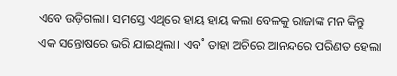ଏବେ ଉଡ଼ିଗଲା। ସମସ୍ତେ ଏଥିରେ ହାୟ ହାୟ କଲା ବେଳକୁ ରାଜାଙ୍କ ମନ କିନ୍ତୁ ଏକ ସନ୍ତୋଷରେ ଭରି ଯାଇଥିଲା। ଏବ˚ ତାହା ଅଚିରେ ଆନନ୍ଦରେ ପରିଣତ ହେଲା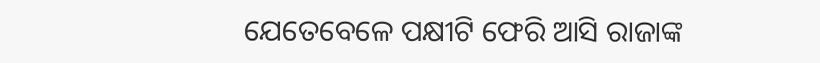ଯେତେବେଳେ ପକ୍ଷୀଟି ଫେରି ଆସି ରାଜାଙ୍କ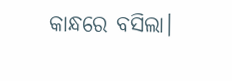କାନ୍ଧରେ ବସିଲା।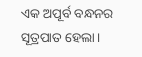ଏକ ଅପୂର୍ବ ବନ୍ଧନର ସୂତ୍ରପାତ ହେଲା।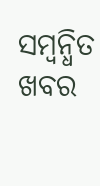ସମ୍ବନ୍ଧିତ ଖବର